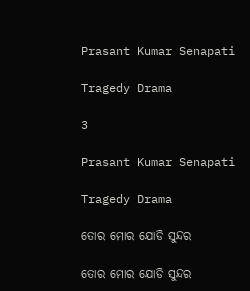Prasant Kumar Senapati

Tragedy Drama

3

Prasant Kumar Senapati

Tragedy Drama

ତୋର ମୋର ଯୋଡି ସୁନ୍ଦର

ତୋର ମୋର ଯୋଡି ସୁନ୍ଦର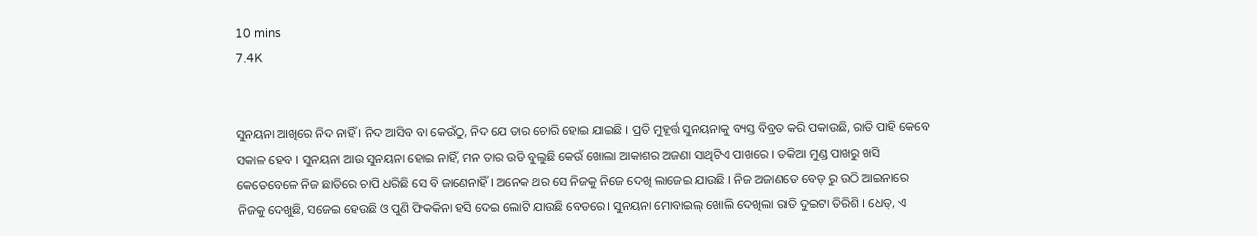10 mins
7.4K


ସୁନୟନା ଆଖିରେ ନିଦ ନାହିଁ । ନିଦ ଆସିବ ବା କେଉଁଠୁ, ନିଦ ଯେ ତାର ଚୋରି ହୋଇ ଯାଇଛି । ପ୍ରତି ମୁହୂର୍ତ୍ତ ସୁନୟନାକୁ ବ୍ୟସ୍ତ ବିବ୍ରତ କରି ପକାଉଛି, ରାତି ପାହି କେବେ ସକାଳ ହେବ । ସୁନୟନା ଆଉ ସୁନୟନା ହୋଇ ନାହିଁ, ମନ ତାର ଉଡି ବୁଲୁଛି କେଉଁ ଖୋଲା ଆକାଶର ଅଜଣା ସାଥିଟିଏ ପାଖରେ । ତକିଆ ମୁଣ୍ଡ ପାଖରୁ ଖସି କେତେବେଳେ ନିଜ ଛାତିରେ ଚାପି ଧରିଛି ସେ ବି ଜାଣେନାହିଁ । ଅନେକ ଥର ସେ ନିଜକୁ ନିଜେ ଦେଖି ଲାଜେଇ ଯାଉଛି । ନିଜ ଅଜାଣତେ ବେଡ୍ ରୁ ଉଠି ଆଇନାରେ ନିଜକୁ ଦେଖୁଛି, ସଜେଇ ହେଉଛି ଓ ପୁଣି ଫିକକିନା ହସି ଦେଇ ଲୋଟି ଯାଉଛି ବେଡରେ। ସୁନୟନା ମୋବାଇଲ୍ ଖୋଲି ଦେଖିଲା ରାତି ଦୁଇଟା ତିରିଶି । ଧେତ୍, ଏ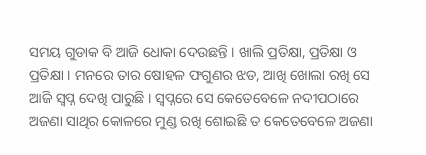ସମୟ ଗୁଡାକ ବି ଆଜି ଧୋକା ଦେଉଛନ୍ତି । ଖାଲି ପ୍ରତିକ୍ଷା, ପ୍ରତିକ୍ଷା ଓ ପ୍ରତିକ୍ଷା । ମନରେ ତାର ଷୋହଳ ଫଗୁଣର ଝଡ, ଆଖି ଖୋଲା ରଖି ସେ ଆଜି ସ୍ଵପ୍ନ ଦେଖି ପାରୁଛି । ସ୍ଵପ୍ନରେ ସେ କେତେବେଳେ ନଦୀପଠାରେ ଅଜଣା ସାଥିର କୋଳରେ ମୁଣ୍ଡ ରଖି ଶୋଇଛି ତ କେତେବେଳେ ଅଜଣା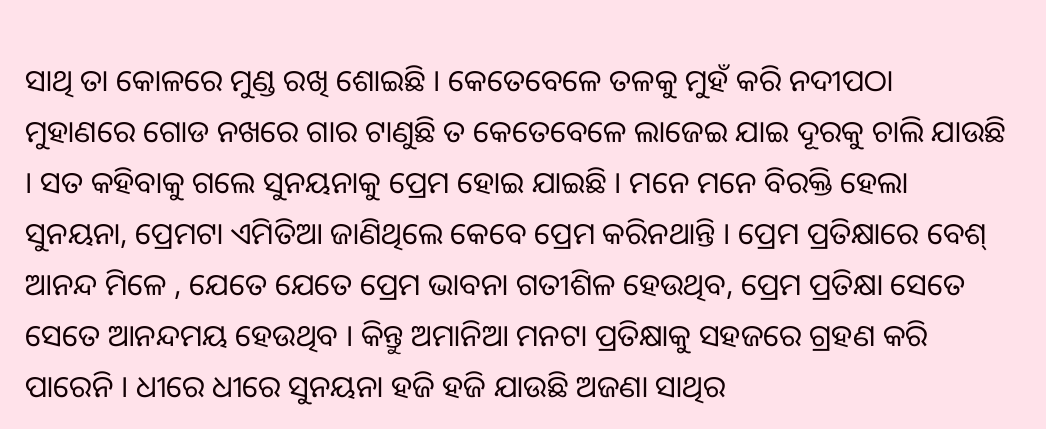ସାଥି ତା କୋଳରେ ମୁଣ୍ଡ ରଖି ଶୋଇଛି । କେତେବେଳେ ତଳକୁ ମୁହଁ କରି ନଦୀପଠା ମୁହାଣରେ ଗୋଡ ନଖରେ ଗାର ଟାଣୁଛି ତ କେତେବେଳେ ଲାଜେଇ ଯାଇ ଦୂରକୁ ଚାଲି ଯାଉଛି । ସତ କହିବାକୁ ଗଲେ ସୁନୟନାକୁ ପ୍ରେମ ହୋଇ ଯାଇଛି । ମନେ ମନେ ବିରକ୍ତି ହେଲା ସୁନୟନା, ପ୍ରେମଟା ଏମିତିଆ ଜାଣିଥିଲେ କେବେ ପ୍ରେମ କରିନଥାନ୍ତି । ପ୍ରେମ ପ୍ରତିକ୍ଷାରେ ବେଶ୍ ଆନନ୍ଦ ମିଳେ , ଯେତେ ଯେତେ ପ୍ରେମ ଭାବନା ଗତୀଶିଳ ହେଉଥିବ, ପ୍ରେମ ପ୍ରତିକ୍ଷା ସେତେ ସେତେ ଆନନ୍ଦମୟ ହେଉଥିବ । କିନ୍ତୁ ଅମାନିଆ ମନଟା ପ୍ରତିକ୍ଷାକୁ ସହଜରେ ଗ୍ରହଣ କରି ପାରେନି । ଧୀରେ ଧୀରେ ସୁନୟନା ହଜି ହଜି ଯାଉଛି ଅଜଣା ସାଥିର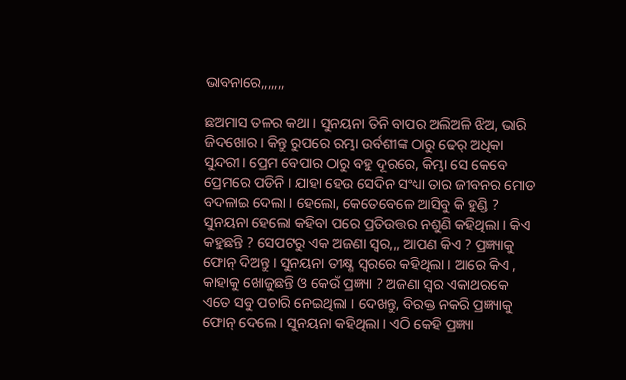ଭାବନାରେ,,,,,,,

ଛଅମାସ ତଳର କଥା । ସୁନୟନା ତିନି ବାପର ଅଲିଅଳି ଝିଅ, ଭାରି ଜିଦଖୋର । କିନ୍ତୁ ରୁପରେ ରମ୍ଭା ଉର୍ବଶୀଙ୍କ ଠାରୁ ଢେର୍ ଅଧିକା ସୁନ୍ଦରୀ। ପ୍ରେମ ବେପାର ଠାରୁ ବହୁ ଦୂରରେ, କିମ୍ଭା ସେ କେବେ ପ୍ରେମରେ ପଡିନି । ଯାହା ହେଉ ସେଦିନ ସଂଧ୍ୟା ତାର ଜୀବନର ମୋଡ ବଦଳାଇ ଦେଲା । ହେଲୋ, କେତେବେଳେ ଆସିବୁ କି ହୁଣ୍ଡି ? ସୁନୟନା ହେଲୋ କହିବା ପରେ ପ୍ରତିଉତ୍ତର ନଶୁଣି କହିଥିଲା । କିଏ କହୁଛନ୍ତି ? ସେପଟରୁ ଏକ ଅଜଣା ସ୍ଵର,,, ଆପଣ କିଏ ? ପ୍ରଜ୍ଞ୍ୟାକୁ ଫୋନ୍ ଦିଅନ୍ତୁ । ସୁନୟନା ତୀକ୍ଷ୍ଣ ସ୍ଵରରେ କହିଥିଲା । ଆରେ କିଏ , କାହାକୁ ଖୋଜୁଛନ୍ତି ଓ କେଉଁ ପ୍ରଜ୍ଞ୍ୟା ? ଅଜଣା ସ୍ଵର ଏକାଥରକେ ଏତେ ସବୁ ପଚାରି ନେଇଥିଲା । ଦେଖନ୍ତୁ, ବିରକ୍ତ ନକରି ପ୍ରଜ୍ଞ୍ୟାକୁ ଫୋନ୍ ଦେଲେ । ସୁନୟନା କହିଥିଲା । ଏଠି କେହି ପ୍ରଜ୍ଞ୍ୟା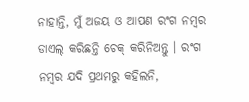ନାହାନ୍ତି, ମୁଁ ଅଜୟ ଓ ଆପଣ ରଂଗ ନମ୍ବର ଡାଏଲ୍ କରିଛନ୍ତି ଚେକ୍ କରିନିଅନ୍ତୁ । ରଂଗ ନମ୍ବର ଯଦି ପ୍ରଥମରୁ କହିଲନି,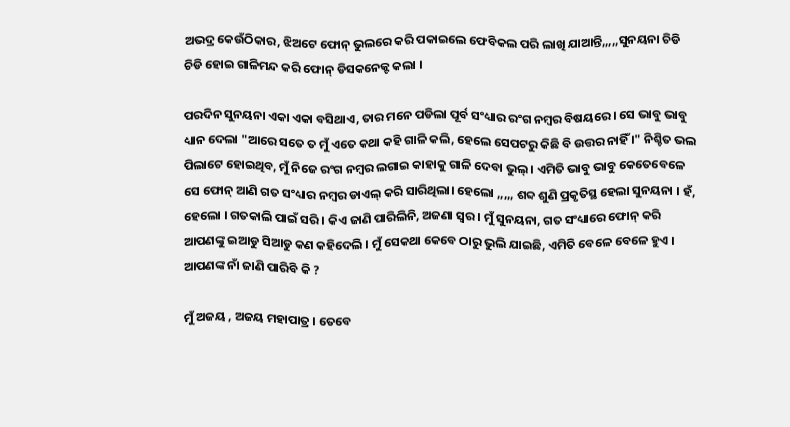ଅଭଦ୍ର କେଉଁଠିକାର, ଝିଅଟେ ଫୋନ୍ ଭୁଲରେ କରି ପକାଇଲେ ଫେବିକଲ ପରି ଲାଖି ଯାଆନ୍ତି,,,,,ସୁନୟନା ଚିଡି ଚିଡି ହୋଇ ଗାଳିମନ୍ଦ କରି ଫୋନ୍ ଡିସକନେକ୍ଟ କଲା ।

ପରଦିନ ସୁନୟନା ଏକା ଏକା ବସିଥାଏ, ତାର ମନେ ପଡିଲା ପୂର୍ବ ସଂଧ୍ୟାର ରଂଗ ନମ୍ବର ବିଷୟରେ । ସେ ଭାବୁ ଭାବୁ ଧ୍ୟାନ ଦେଲା "ଆରେ ସତେ ତ ମୁଁ ଏତେ କଥା କହି ଗାଳି କଲି, ହେଲେ ସେପଟରୁ କିଛି ବି ଉତ୍ତର ନାହିଁ ।" ନିଶ୍ଚିତ ଭଲ ପିଲାଟେ ହୋଇଥିବ, ମୁଁ ନିଜେ ରଂଗ ନମ୍ବର ଲଗାଇ କାହାକୁ ଗାଳି ଦେବା ଭୁଲ୍ । ଏମିତି ଭାବୁ ଭାବୁ କେତେବେଳେ ସେ ଫୋନ୍ ଆଣି ଗତ ସଂଧ୍ୟାର ନମ୍ବର ଡାଏଲ୍ କରି ସାରିଥିଲା। ହେଲୋ ,,,,, ଶବ୍ଦ ଶୁଣି ପ୍ରକୃତିସ୍ଥ ହେଲା ସୁନୟନା । ହଁ, ହେଲୋ । ଗତକାଲି ପାଇଁ ସରି । କିଏ ଜାଣି ପାରିଲିନି, ଅଜଣା ସ୍ଵର । ମୁଁ ସୁନୟନା, ଗତ ସଂଧ୍ୟାରେ ଫୋନ୍ କରି ଆପଣଙ୍କୁ ଇଆଡୁ ସିଆଡୁ କଣ କହିଦେଲି । ମୁଁ ସେକଥା କେବେ ଠାରୁ ଭୁଲି ଯାଇଛି, ଏମିତି ବେଳେ ବେଳେ ହୁଏ । ଆପଣଙ୍କ ନାଁ ଜାଣି ପାରିବି କି ?

ମୁଁ ଅଜୟ , ଅଜୟ ମହାପାତ୍ର । ତେବେ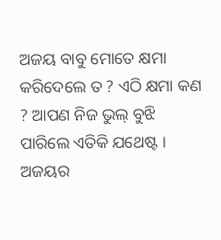ଅଜୟ ବାବୁ ମୋତେ କ୍ଷମା କରିଦେଲେ ତ ? ଏଠି କ୍ଷମା କଣ ? ଆପଣ ନିଜ ଭୁଲ୍ ବୁଝି ପାରିଲେ ଏତିକି ଯଥେଷ୍ଟ । ଅଜୟର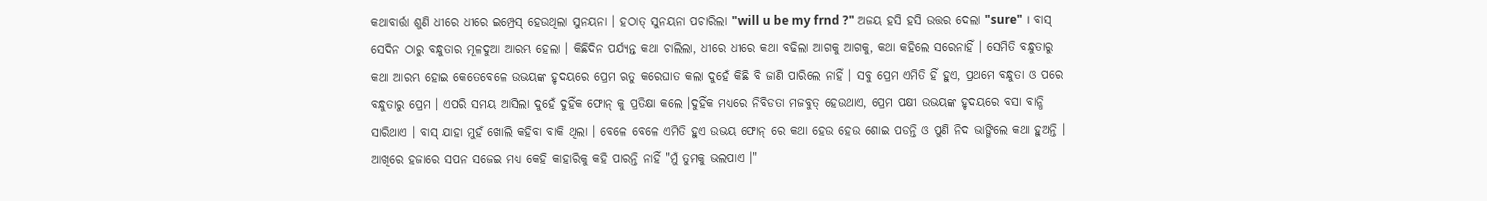କଥାବାର୍ତ୍ତା ଶୁଣି ଧୀରେ ଧୀରେ ଇମ୍ପ୍ରେସ୍ ହେଉଥିଲା ସୁନୟନା । ହଠାତ୍ ସୁନୟନା ପଚାରିଲା "will u be my frnd ?" ଅଜୟ ହସି ହସି ଉତ୍ତର ଦେଲା "sure" । ବାସ୍ ସେଦିନ ଠାରୁ ବନ୍ଧୁତାର ମୂଳଦୁଆ ଆରମ୍ଭ ହେଲା । କିଛିଦିନ ପର୍ଯ୍ୟନ୍ତ କଥା ଚାଲିଲା, ଧୀରେ ଧୀରେ କଥା ବଢିଲା ଆଗକୁ ଆଗକୁ, କଥା କହିଲେ ସରେନାହିଁ । ସେମିତି ବନ୍ଧୁତାରୁ କଥା ଆରମ୍ଭ ହୋଇ କେତେବେଳେ ଉଭୟଙ୍କ ହୃଦୟରେ ପ୍ରେମ ଋତୁ କରେଘାତ କଲା ଦୁହେଁ କିଛି ବି ଜାଣି ପାରିଲେ ନାହିଁ । ସବୁ ପ୍ରେମ ଏମିତି ହିଁ ହୁଏ, ପ୍ରଥମେ ବନ୍ଧୁତା ଓ ପରେ ବନ୍ଧୁତାରୁ ପ୍ରେମ । ଏପରି ସମୟ ଆସିଲା ଦୁହେଁ ଦୁହିଁକ ଫୋନ୍ କୁ ପ୍ରତିକ୍ଷା କଲେ ।ଦୁହିଁକ ମଧ୍ୟରେ ନିବିଡତା ମଜବୁତ୍ ହେଉଥାଏ, ପ୍ରେମ ପକ୍ଷୀ ଉଭୟଙ୍କ ହୃଦୟରେ ବସା ବାନ୍ଧି ସାରିଥାଏ । ବାସ୍ ଯାହା ମୁହଁ ଖୋଲି କହିବା ବାକି ଥିଲା । ବେଳେ ବେଳେ ଏମିତି ହୁଏ ଉଭୟ ଫୋନ୍ ରେ କଥା ହେଉ ହେଉ ଶୋଇ ପଡନ୍ତି ଓ ପୁଣି ନିଦ ଭାଙ୍ଗିଲେ କଥା ହୁଅନ୍ତି । ଆଖିରେ ହଜାରେ ସପନ ସଜେଇ ମଧ୍ୟ କେହି କାହାରିକୁ କହି ପାରନ୍ତି ନାହିଁ "ମୁଁ ତୁମକୁ ଭଲପାଏ ।"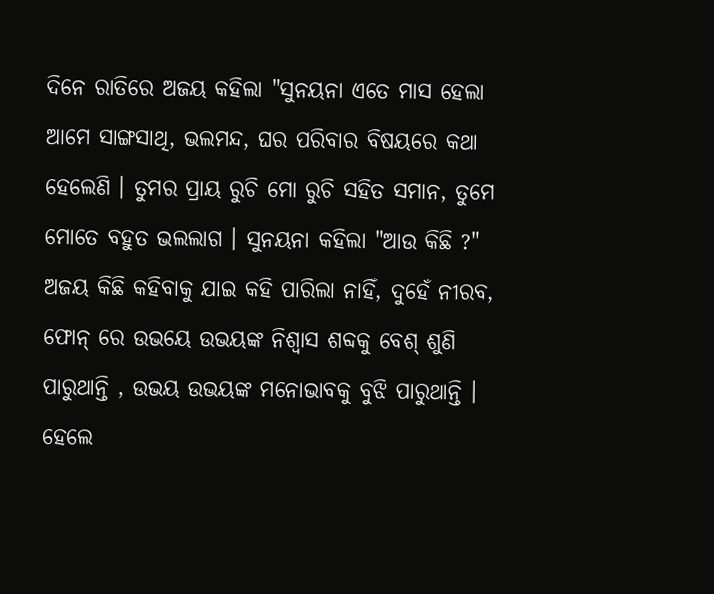ଦିନେ ରାତିରେ ଅଜୟ କହିଲା "ସୁନୟନା ଏତେ ମାସ ହେଲା ଆମେ ସାଙ୍ଗସାଥି, ଭଲମନ୍ଦ, ଘର ପରିବାର ବିଷୟରେ କଥା ହେଲେଣି । ତୁମର ପ୍ରାୟ ରୁଚି ମୋ ରୁଚି ସହିତ ସମାନ, ତୁମେ ମୋତେ ବହୁତ ଭଲଲାଗ । ସୁନୟନା କହିଲା "ଆଉ କିଛି ?" ଅଜୟ କିଛି କହିବାକୁ ଯାଇ କହି ପାରିଲା ନାହିଁ, ଦୁହେଁ ନୀରବ, ଫୋନ୍ ରେ ଉଭୟେ ଉଭୟଙ୍କ ନିଶ୍ଵାସ ଶବ୍ଦକୁ ବେଶ୍ ଶୁଣି ପାରୁଥାନ୍ତି , ଉଭୟ ଉଭୟଙ୍କ ମନୋଭାବକୁ ବୁଝି ପାରୁଥାନ୍ତି । ହେଲେ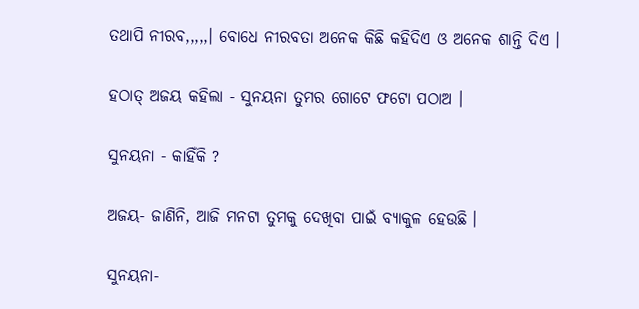ତଥାପି ନୀରବ,,,,,। ବୋଧେ ନୀରବତା ଅନେକ କିଛି କହିଦିଏ ଓ ଅନେକ ଶାନ୍ତି ଦିଏ ।

ହଠାତ୍ ଅଜୟ କହିଲା - ସୁନୟନା ତୁମର ଗୋଟେ ଫଟୋ ପଠାଅ ।

ସୁନୟନା - କାହିଁକି ?

ଅଜୟ- ଜାଣିନି, ଆଜି ମନଟା ତୁମକୁ ଦେଖିବା ପାଇଁ ବ୍ୟାକୁଳ ହେଉଛି ।

ସୁନୟନା-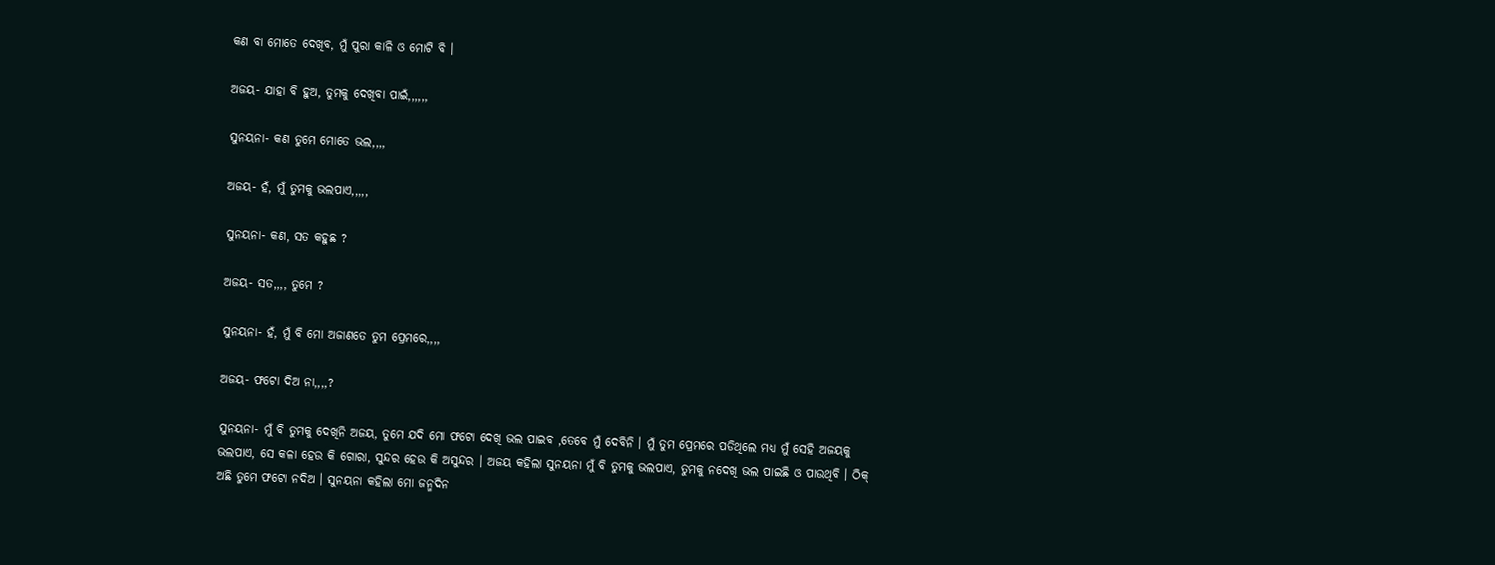କଣ ବା ମୋତେ ଦେଖିବ, ମୁଁ ପୁରା କାଳି ଓ ମୋଟି ବି ।

ଅଜୟ- ଯାହା ବି ହୁଅ, ତୁମକୁ ଦେଖିବା ପାଇଁ,,,,,,

ସୁନୟନା- କଣ ତୁମେ ମୋତେ ଭଲ,,,,

ଅଜୟ- ହଁ, ମୁଁ ତୁମକୁ ଭଲପାଏ,,,,,

ସୁନୟନା- କଣ, ସତ କହୁଛ ?

ଅଜୟ- ସତ,,,, ତୁମେ ?

ସୁନୟନା- ହଁ, ମୁଁ ବି ମୋ ଅଜାଣତେ ତୁମ ପ୍ରେମରେ,,,,

ଅଜୟ- ଫଟୋ ଦିଅ ନା,,,,?

ସୁନୟନା- ମୁଁ ବି ତୁମକୁ ଦେଖିନି ଅଜୟ, ତୁମେ ଯଦି ମୋ ଫଟୋ ଦେଖି ଭଲ ପାଇବ ,ତେବେ ମୁଁ ଦେବିନି । ମୁଁ ତୁମ ପ୍ରେମରେ ପଡିଥିଲେ ମଧ୍ୟ ମୁଁ ସେହି ଅଜୟକୁ ଭଲପାଏ, ସେ କଳା ହେଉ କି ଗୋରା, ସୁନ୍ଦର ହେଉ କି ଅସୁନ୍ଦର । ଅଜୟ କହିଲା ସୁନୟନା ମୁଁ ବି ତୁମକୁ ଭଲପାଏ, ତୁମକୁ ନଦେଖି ଭଲ ପାଇଛି ଓ ପାଉଥିବି । ଠିକ୍ ଅଛି ତୁମେ ଫଟୋ ନଦିଅ । ସୁନୟନା କହିଲା ମୋ ଜନ୍ମଦିନ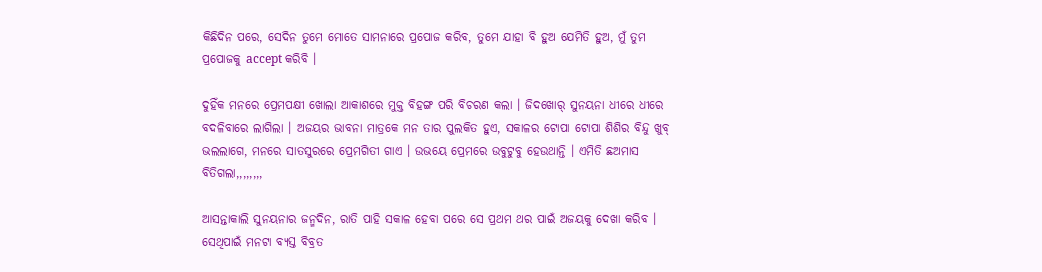କିଛିଦିନ ପରେ, ସେଦିନ ତୁମେ ମୋତେ ସାମନାରେ ପ୍ରପୋଜ କରିବ, ତୁମେ ଯାହା ବି ହୁଅ ଯେମିତି ହୁଅ, ମୁଁ ତୁମ ପ୍ରପୋଜକୁ accept କରିବି ।

ଦୁହିଁକ ମନରେ ପ୍ରେମପକ୍ଷୀ ଖୋଲା ଆକାଶରେ ମୁକ୍ତ ବିହଙ୍ଗ ପରି ବିଚରଣ କଲା । ଜିଦଖୋର୍ ସୁନୟନା ଧୀରେ ଧୀରେ ବଦଳିବାରେ ଲାଗିଲା । ଅଜୟର ଭାବନା ମାତ୍ରକେ ମନ ତାର ପୁଲକିତ ହୁଏ, ସକାଳର ଟୋପା ଟୋପା ଶିଶିର ବିନ୍ଦୁ ଖୁବ୍ ଭଲଲାଗେ, ମନରେ ସାତସୁରରେ ପ୍ରେମଗିତୀ ଗାଏ । ଉଭୟେ ପ୍ରେମରେ ଉବୁଟୁବୁ ହେଉଥାନ୍ତି । ଏମିତି ଛଅମାସ ବିତିଗଲା,,,,,,,,

ଆସନ୍ତାକାଲି ସୁନୟନାର ଜନ୍ମଦିନ, ରାତି ପାହି ସକାଳ ହେବା ପରେ ସେ ପ୍ରଥମ ଥର ପାଇଁ ଅଜୟକୁ ଦେଖା କରିବ । ସେଥିପାଇଁ ମନଟା ବ୍ୟସ୍ତ ବିବ୍ରତ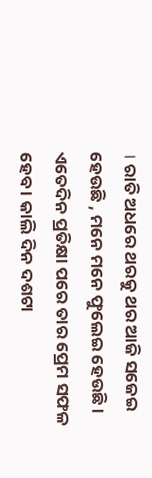। ରାତି ଅଧରେ ଥରକୁ ଥର ଆଜି ସଜେଇ ହେଉଛି , ମନେ ମନେ ଫୁଲେଇ ହେଉଛି । ଏତେଦିନ ପ୍ରତିକ୍ଷା ପରେ ତାର ପ୍ରେମ ସଫଳ ହେବ । କାଲି ଦିନ ଦଶଟା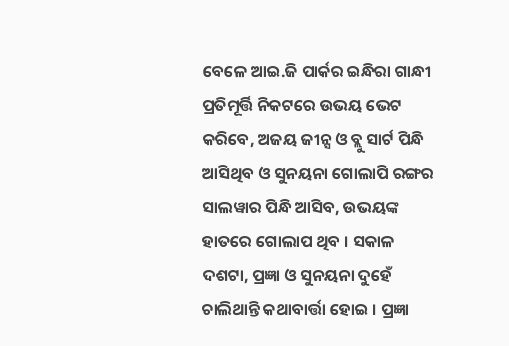ବେଳେ ଆଇ.ଜି ପାର୍କର ଇନ୍ଧିରା ଗାନ୍ଧୀ ପ୍ରତିମୂର୍ତ୍ତି ନିକଟରେ ଉଭୟ ଭେଟ କରିବେ, ଅଜୟ ଜୀନ୍ସ ଓ ବ୍ଲୁ ସାର୍ଟ ପିନ୍ଧି ଆସିଥିବ ଓ ସୁନୟନା ଗୋଲାପି ରଙ୍ଗର ସାଲୱାର ପିନ୍ଧି ଆସିବ, ଉଭୟଙ୍କ ହାତରେ ଗୋଲାପ ଥିବ । ସକାଳ ଦଶଟା, ପ୍ରଜ୍ଞା ଓ ସୁନୟନା ଦୁହେଁ ଚାଲିଥାନ୍ତି କଥାବାର୍ତ୍ତା ହୋଇ । ପ୍ରଜ୍ଞା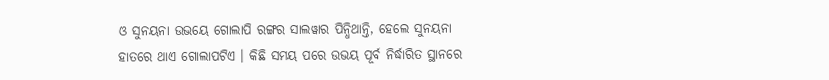ଓ ସୁନୟନା ଉଭୟେ ଗୋଲାପି ରଙ୍ଗର ସାଲୱାର ପିନ୍ଧିଥାନ୍ତି, ହେଲେ ସୁନୟନା ହାତରେ ଥାଏ ଗୋଲାପଟିଏ । କିଛି ସମୟ ପରେ ଉଭୟ ପୂର୍ବ ନିର୍ଦ୍ଧାରିତ ସ୍ଥାନରେ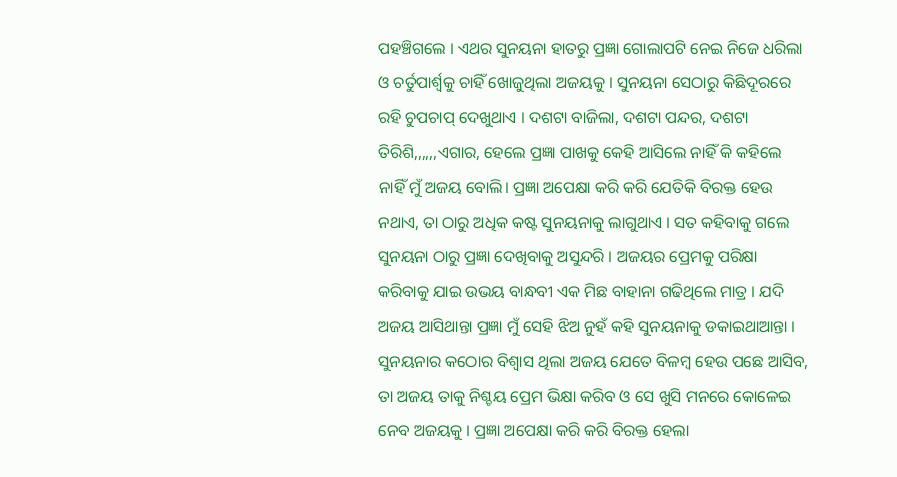ପହଞ୍ଚିଗଲେ । ଏଥର ସୁନୟନା ହାତରୁ ପ୍ରଜ୍ଞା ଗୋଲାପଟି ନେଇ ନିଜେ ଧରିଲା ଓ ଚର୍ତୁପାର୍ଶ୍ଵକୁ ଚାହିଁ ଖୋଜୁଥିଲା ଅଜୟକୁ । ସୁନୟନା ସେଠାରୁ କିଛିଦୂରରେ ରହି ଚୁପଚାପ୍ ଦେଖୁଥାଏ । ଦଶଟା ବାଜିଲା, ଦଶଟା ପନ୍ଦର, ଦଶଟା ତିରିଶି,,,,,,ଏଗାର, ହେଲେ ପ୍ରଜ୍ଞା ପାଖକୁ କେହି ଆସିଲେ ନାହିଁ କି କହିଲେ ନାହିଁ ମୁଁ ଅଜୟ ବୋଲି। ପ୍ରଜ୍ଞା ଅପେକ୍ଷା କରି କରି ଯେତିକି ବିରକ୍ତ ହେଉ ନଥାଏ, ତା ଠାରୁ ଅଧିକ କଷ୍ଟ ସୁନୟନାକୁ ଲାଗୁଥାଏ । ସତ କହିବାକୁ ଗଲେ ସୁନୟନା ଠାରୁ ପ୍ରଜ୍ଞା ଦେଖିବାକୁ ଅସୁନ୍ଦରି । ଅଜୟର ପ୍ରେମକୁ ପରିକ୍ଷା କରିବାକୁ ଯାଇ ଉଭୟ ବାନ୍ଧବୀ ଏକ ମିଛ ବାହାନା ଗଢିଥିଲେ ମାତ୍ର । ଯଦି ଅଜୟ ଆସିଥାନ୍ତା ପ୍ରଜ୍ଞା ମୁଁ ସେହି ଝିଅ ନୁହଁ କହି ସୁନୟନାକୁ ଡକାଇଥାଆନ୍ତା । ସୁନୟନାର କଠୋର ବିଶ୍ଵାସ ଥିଲା ଅଜୟ ଯେତେ ବିଳମ୍ବ ହେଉ ପଛେ ଆସିବ, ତା ଅଜୟ ତାକୁ ନିଶ୍ଚୟ ପ୍ରେମ ଭିକ୍ଷା କରିବ ଓ ସେ ଖୁସି ମନରେ କୋଳେଇ ନେବ ଅଜୟକୁ । ପ୍ରଜ୍ଞା ଅପେକ୍ଷା କରି କରି ବିରକ୍ତ ହେଲା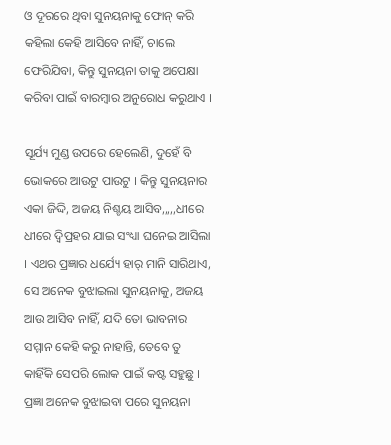ଓ ଦୂରରେ ଥିବା ସୁନୟନାକୁ ଫୋନ୍ କରି କହିଲା କେହି ଆସିବେ ନାହିଁ, ଚାଲେ ଫେରିଯିବା, କିନ୍ତୁ ସୁନୟନା ତାକୁ ଅପେକ୍ଷା କରିବା ପାଇଁ ବାରମ୍ବାର ଅନୁରୋଧ କରୁଥାଏ ।

ସୂର୍ଯ୍ୟ ମୁଣ୍ଡ ଉପରେ ହେଲେଣି, ଦୁହେଁ ବି ଭୋକରେ ଆଉଟୁ ପାଉଟୁ । କିନ୍ତୁ ସୁନୟନାର ଏକା ଜିଦ୍ଦି, ଅଜୟ ନିଶ୍ଚୟ ଆସିବ,,,,,ଧୀରେ ଧୀରେ ଦ୍ଵିପ୍ରହର ଯାଇ ସଂଧ୍ୟା ଘନେଇ ଆସିଲା । ଏଥର ପ୍ରଜ୍ଞାର ଧର୍ଯ୍ୟେ ହାର୍ ମାନି ସାରିଥାଏ, ସେ ଅନେକ ବୁଝାଇଲା ସୁନୟନାକୁ, ଅଜୟ ଆଉ ଆସିବ ନାହିଁ, ଯଦି ତୋ ଭାବନାର ସମ୍ମାନ କେହି କରୁ ନାହାନ୍ତି, ତେବେ ତୁ କାହିଁକି ସେପରି ଲୋକ ପାଇଁ କଷ୍ଟ ସହୁଛୁ । ପ୍ରଜ୍ଞା ଅନେକ ବୁଝାଇବା ପରେ ସୁନୟନା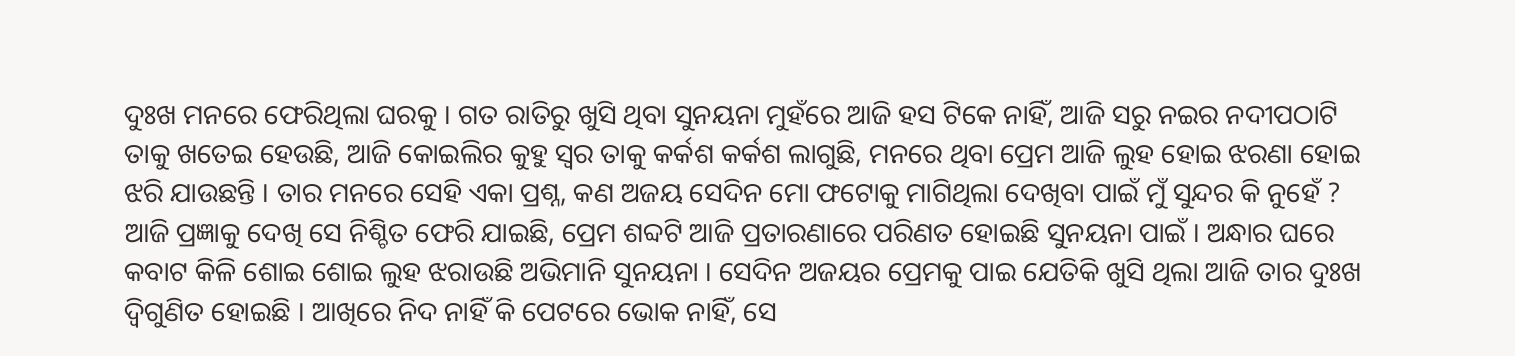ଦୁଃଖ ମନରେ ଫେରିଥିଲା ଘରକୁ । ଗତ ରାତିରୁ ଖୁସି ଥିବା ସୁନୟନା ମୁହଁରେ ଆଜି ହସ ଟିକେ ନାହିଁ, ଆଜି ସରୁ ନଇର ନଦୀପଠାଟି ତାକୁ ଖତେଇ ହେଉଛି, ଆଜି କୋଇଲିର କୁହୁ ସ୍ଵର ତାକୁ କର୍କଶ କର୍କଶ ଲାଗୁଛି, ମନରେ ଥିବା ପ୍ରେମ ଆଜି ଲୁହ ହୋଇ ଝରଣା ହୋଇ ଝରି ଯାଉଛନ୍ତି । ତାର ମନରେ ସେହି ଏକା ପ୍ରଶ୍ନ, କଣ ଅଜୟ ସେଦିନ ମୋ ଫଟୋକୁ ମାଗିଥିଲା ଦେଖିବା ପାଇଁ ମୁଁ ସୁନ୍ଦର କି ନୁହେଁ ? ଆଜି ପ୍ରଜ୍ଞାକୁ ଦେଖି ସେ ନିଶ୍ଚିତ ଫେରି ଯାଇଛି, ପ୍ରେମ ଶବ୍ଦଟି ଆଜି ପ୍ରତାରଣାରେ ପରିଣତ ହୋଇଛି ସୁନୟନା ପାଇଁ । ଅନ୍ଧାର ଘରେ କବାଟ କିଳି ଶୋଇ ଶୋଇ ଲୁହ ଝରାଉଛି ଅଭିମାନି ସୁନୟନା । ସେଦିନ ଅଜୟର ପ୍ରେମକୁ ପାଇ ଯେତିକି ଖୁସି ଥିଲା ଆଜି ତାର ଦୁଃଖ ଦ୍ବିଗୁଣିତ ହୋଇଛି । ଆଖିରେ ନିଦ ନାହିଁ କି ପେଟରେ ଭୋକ ନାହିଁ, ସେ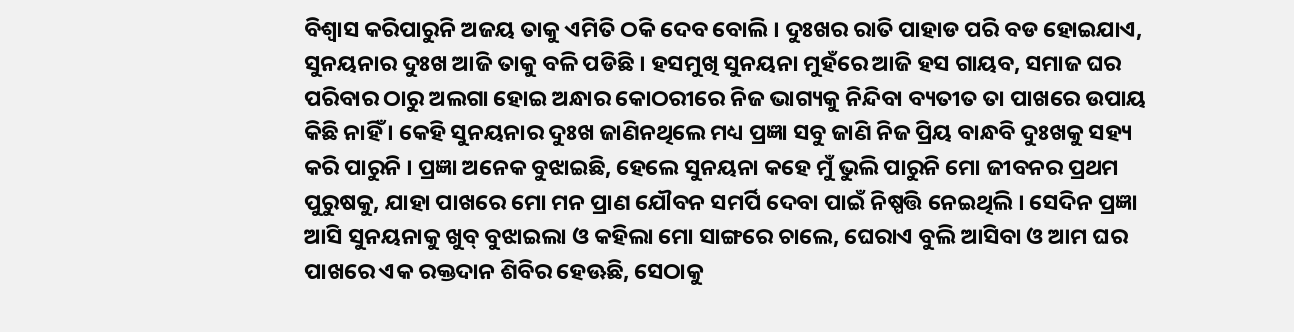ବିଶ୍ଵାସ କରିପାରୁନି ଅଜୟ ତାକୁ ଏମିତି ଠକି ଦେବ ବୋଲି । ଦୁଃଖର ରାତି ପାହାଡ ପରି ବଡ ହୋଇଯାଏ, ସୁନୟନାର ଦୁଃଖ ଆଜି ତାକୁ ବଳି ପଡିଛି । ହସମୁଖି ସୁନୟନା ମୁହଁରେ ଆଜି ହସ ଗାୟବ, ସମାଜ ଘର ପରିବାର ଠାରୁ ଅଲଗା ହୋଇ ଅନ୍ଧାର କୋଠରୀରେ ନିଜ ଭାଗ୍ୟକୁ ନିନ୍ଦିବା ବ୍ୟତୀତ ତା ପାଖରେ ଉପାୟ କିଛି ନାହିଁ । କେହି ସୁନୟନାର ଦୁଃଖ ଜାଣିନଥିଲେ ମଧ୍ୟ ପ୍ରଜ୍ଞା ସବୁ ଜାଣି ନିଜ ପ୍ରିୟ ବାନ୍ଧବି ଦୁଃଖକୁ ସହ୍ୟ କରି ପାରୁନି । ପ୍ରଜ୍ଞା ଅନେକ ବୁଝାଇଛି, ହେଲେ ସୁନୟନା କହେ ମୁଁ ଭୁଲି ପାରୁନି ମୋ ଜୀବନର ପ୍ରଥମ ପୁରୁଷକୁ, ଯାହା ପାଖରେ ମୋ ମନ ପ୍ରାଣ ଯୌବନ ସମର୍ପି ଦେବା ପାଇଁ ନିଷ୍ପତ୍ତି ନେଇଥିଲି । ସେଦିନ ପ୍ରଜ୍ଞା ଆସି ସୁନୟନାକୁ ଖୁବ୍ ବୁଝାଇଲା ଓ କହିଲା ମୋ ସାଙ୍ଗରେ ଚାଲେ, ଘେରାଏ ବୁଲି ଆସିବା ଓ ଆମ ଘର ପାଖରେ ଏକ ରକ୍ତଦାନ ଶିବିର ହେଊଛି, ସେଠାକୁ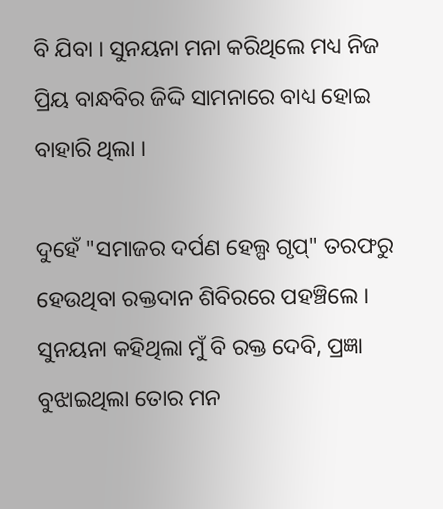ବି ଯିବା । ସୁନୟନା ମନା କରିଥିଲେ ମଧ୍ୟ ନିଜ ପ୍ରିୟ ବାନ୍ଧବିର ଜିଦ୍ଦି ସାମନାରେ ବାଧ୍ୟ ହୋଇ ବାହାରି ଥିଲା ।

ଦୁହେଁ "ସମାଜର ଦର୍ପଣ ହେଲ୍ପ ଗୃପ୍" ତରଫରୁ ହେଉଥିବା ରକ୍ତଦାନ ଶିବିରରେ ପହଞ୍ଚିଲେ । ସୁନୟନା କହିଥିଲା ମୁଁ ବି ରକ୍ତ ଦେବି, ପ୍ରଜ୍ଞା ବୁଝାଇଥିଲା ତୋର ମନ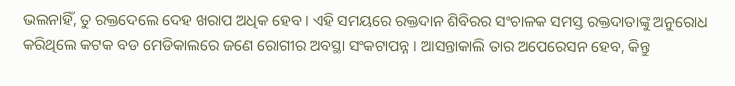ଭଲନାହିଁ, ତୁ ରକ୍ତଦେଲେ ଦେହ ଖରାପ ଅଧିକ ହେବ । ଏହି ସମୟରେ ରକ୍ତଦାନ ଶିବିରର ସଂଚାଳକ ସମସ୍ତ ରକ୍ତଦାତାଙ୍କୁ ଅନୁରୋଧ କରିଥିଲେ କଟକ ବଡ ମେଡିକାଲରେ ଜଣେ ରୋଗୀର ଅବସ୍ଥା ସଂକଟାପନ୍ନ । ଆସନ୍ତାକାଲି ତାର ଅପେରେସନ ହେବ, କିନ୍ତୁ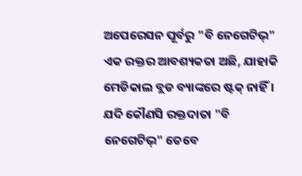ଅପେରେସନ ପୂର୍ବରୁ "ବି ନେଗେଟିଭ୍" ଏକ ରକ୍ତର ଆବଶ୍ୟକତା ଅଛି, ଯାହାକି ମେଡିକାଲ ବ୍ଲଡ ବ୍ୟାଙ୍କରେ ଷ୍ଟକ୍ ନାହିଁ । ଯଦି କୌଣସି ରକ୍ତଦାତା "ବି ନେଗେଟିଭ୍" ତେବେ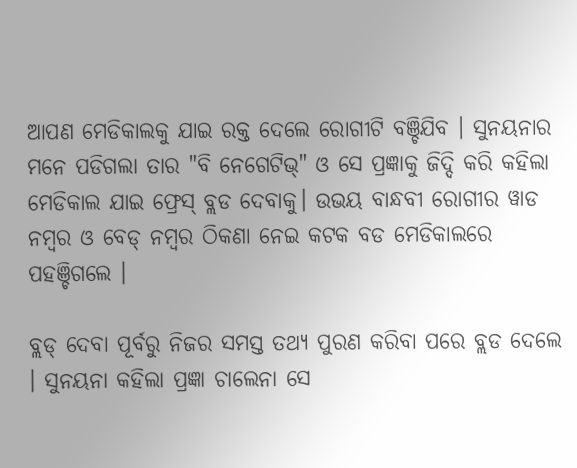ଆପଣ ମେଡିକାଲକୁ ଯାଇ ରକ୍ତ ଦେଲେ ରୋଗୀଟି ବଞ୍ଚିଯିବ । ସୁନୟନାର ମନେ ପଡିଗଲା ତାର "ବି ନେଗେଟିଭ୍" ଓ ସେ ପ୍ରଜ୍ଞାକୁ ଜିଦ୍ଦି କରି କହିଲା ମେଡିକାଲ ଯାଇ ଫ୍ରେସ୍ ବ୍ଲଡ ଦେବାକୁ। ଉଭୟ ବାନ୍ଧବୀ ରୋଗୀର ୱାଡ ନମ୍ବର ଓ ବେଡ୍ ନମ୍ବର ଠିକଣା ନେଇ କଟକ ବଡ ମେଡିକାଲରେ ପହଞ୍ଚିଗଲେ ।

ବ୍ଲଡ୍ ଦେବା ପୂର୍ବରୁ ନିଜର ସମସ୍ତ ତଥ୍ୟ ପୁରଣ କରିବା ପରେ ବ୍ଲଡ ଦେଲେ । ସୁନୟନା କହିଲା ପ୍ରଜ୍ଞା ଚାଲେନା ସେ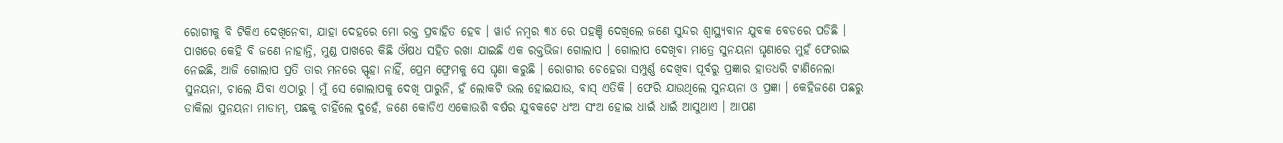ରୋଗୀକୁ ବି ଟିକିଏ ଦେଖିନେବା, ଯାହା ଦେହରେ ମୋ ରକ୍ତ ପ୍ରବାହିତ ହେବ । ୱାର୍ଡ ନମ୍ବର ୩୪ ରେ ପହଞ୍ଚି ଦେଖିଲେ ଜଣେ ସୁନ୍ଦର ଶ୍ଵାସ୍ଥ୍ୟବାନ ଯୁବକ ବେଡରେ ପଡିଛି । ପାଖରେ କେହି ବି ଜଣେ ନାହାନ୍ତି, ମୁଣ୍ଡ ପାଖରେ କିଛି ଔଷଧ ସହିତ ରଖା ଯାଇଛି ଏକ ରକ୍ତଭିଜା ଗୋଲାପ । ଗୋଲାପ ଦେଖିବା ମାତ୍ରେ ସୁନୟନା ଘୃଣାରେ ମୁହଁ ଫେରାଇ ନେଇଛି, ଆଜି ଗୋଲାପ ପ୍ରତି ତାର ମନରେ ସ୍ଫୃହା ନାହିଁ, ପ୍ରେମ ଫ୍ରେମକୁ ସେ ଘୃଣା କରୁଛି । ରୋଗୀର ଚେହେରା ସମ୍ପୁର୍ଣ୍ଣ ଦେଖିବା ପୂର୍ବରୁ ପ୍ରଜ୍ଞାର ହାତଧରି ଟାଣିନେଲା ସୁନୟନା, ଚାଲେ ଯିବା ଏଠାରୁ । ମୁଁ ସେ ଗୋଲାପକୁ ଦେଖି ପାରୁନି, ହଁ ଲୋକଟି ଭଲ ହୋଇଯାଉ, ବାସ୍ ଏତିକି । ଫେରି ଯାଉଥିଲେ ସୁନୟନା ଓ ପ୍ରଜ୍ଞା । କେହିଜଣେ ପଛରୁ ଡାକିଲା ସୁନୟନା ମାଡାମ୍, ପଛକୁ ଚାହିଁଲେ ଦୁହେଁ, ଜଣେ କୋଡିଏ ଏକୋଉଶି ବର୍ଷର ଯୁବକଟେ ଧଂଅ ସଂଅ ହୋଇ ଧାଇଁ ଧାଇଁ ଆସୁଥାଏ । ଆପଣ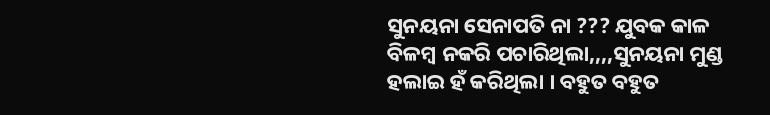ସୁନୟନା ସେନାପତି ନା ??? ଯୁବକ କାଳ ବିଳମ୍ବ ନକରି ପଚାରିଥିଲା,,,,ସୁନୟନା ମୁଣ୍ଡ ହଲାଇ ହଁ କରିଥିଲା । ବହୁତ ବହୁତ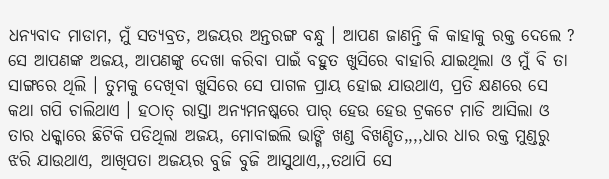ଧନ୍ୟବାଦ ମାଡାମ, ମୁଁ ସତ୍ୟବ୍ରତ, ଅଜୟର ଅନ୍ତରଙ୍ଗ ବନ୍ଧୁ । ଆପଣ ଜାଣନ୍ତି କି କାହାକୁ ରକ୍ତ ଦେଲେ ? ସେ ଆପଣଙ୍କ ଅଜୟ, ଆପଣଙ୍କୁ ଦେଖା କରିବା ପାଇଁ ବହୁତ ଖୁସିରେ ବାହାରି ଯାଇଥିଲା ଓ ମୁଁ ବି ତା ସାଙ୍ଗରେ ଥିଲି । ତୁମକୁ ଦେଖିବା ଖୁସିରେ ସେ ପାଗଳ ପ୍ରାୟ ହୋଇ ଯାଉଥାଏ, ପ୍ରତି କ୍ଷଣରେ ସେ କଥା ଗପି ଚାଲିଥାଏ । ହଠାତ୍ ରାସ୍ତା ଅନ୍ୟମନଷ୍କରେ ପାର୍ ହେଉ ହେଉ ଟ୍ରକଟେ ମାଡି ଆସିଲା ଓ ତାର ଧକ୍କାରେ ଛିଟିକି ପଡିଥିଲା ଅଜୟ, ମୋବାଇଲି ଭାଙ୍ଗି ଖଣ୍ଡ ବିଖଣ୍ଡିତ,,,,ଧାର ଧାର ରକ୍ତ ମୁଣ୍ଡରୁ ଝରି ଯାଉଥାଏ, ଆଖିପତା ଅଜୟର ବୁଜି ବୁଜି ଆସୁଥାଏ,,,ତଥାପି ସେ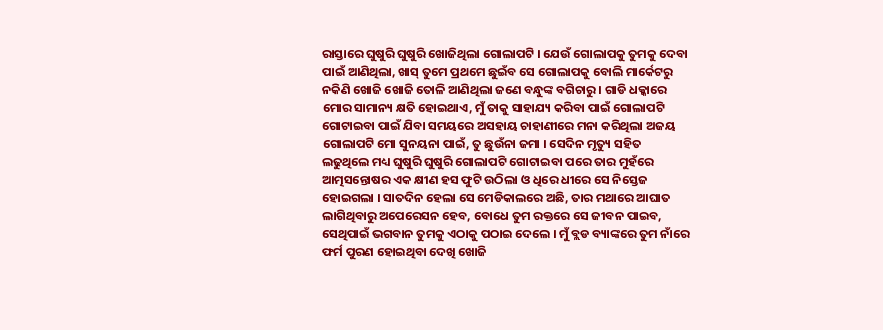ରାସ୍ତାରେ ଘୁଷୁରି ଘୁଷୁରି ଖୋଜିଥିଲା ଗୋଲାପଟି । ଯେଉଁ ଗୋଲାପକୁ ତୁମକୁ ଦେବା ପାଇଁ ଆଣିଥିଲା, ଖାସ୍ ତୁମେ ପ୍ରଥମେ ଛୁଇଁବ ସେ ଗୋଲାପକୁ ବୋଲି ମାର୍କେଟରୁ ନକିଣି ଖୋଜି ଖୋଜି ତୋଳି ଆଣିଥିଲା ଜଣେ ବନ୍ଧୁଙ୍କ ବଗିଚାରୁ । ଗାଡି ଧକ୍କାରେ ମୋର ସାମାନ୍ୟ କ୍ଷତି ହୋଇଥାଏ, ମୁଁ ତାକୁ ସାହାଯ୍ୟ କରିବା ପାଇଁ ଗୋଲାପଟି ଗୋଟାଇବା ପାଇଁ ଯିବା ସମୟରେ ଅସହାୟ ଚାହାଣୀରେ ମନା କରିଥିଲା ଅଜୟ ଗୋଲାପଟି ମୋ ସୁନୟନା ପାଇଁ, ତୁ ଛୁଉଁନା ଜମା । ସେଦିନ ମୃତ୍ୟୁ ସହିତ ଲଢୁଥିଲେ ମଧ୍ୟ ଘୁଷୁରି ଘୁଷୁରି ଗୋଲାପଟି ଗୋଟାଇବା ପରେ ତାର ମୁହଁରେ ଆତ୍ମସନ୍ତୋଷର ଏକ କ୍ଷୀଣ ହସ ଫୁଟି ଉଠିଲା ଓ ଧିରେ ଧୀରେ ସେ ନିସ୍ତେଜ ହୋଇଗଲା । ସାତଦିନ ହେଲା ସେ ମେଡିକାଲରେ ଅଛି, ତାର ମଥାରେ ଆଘାତ ଲାଗିଥିବାରୁ ଅପେରେସନ ହେବ, ବୋଧେ ତୁମ ରକ୍ତରେ ସେ ଜୀବନ ପାଇବ, ସେଥିପାଇଁ ଭଗବାନ ତୁମକୁ ଏଠାକୁ ପଠାଇ ଦେଲେ । ମୁଁ ବ୍ଲଡ ବ୍ୟାଙ୍କରେ ତୁମ ନାଁରେ ଫର୍ମ ପୁରଣ ହୋଇଥିବା ଦେଖି ଖୋଜି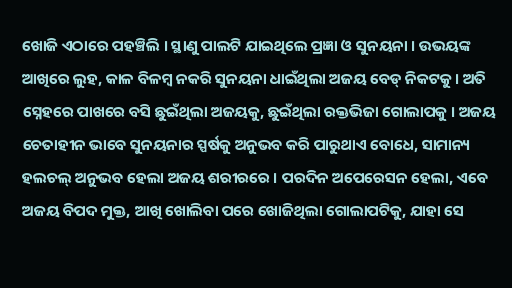ଖୋଜି ଏଠାରେ ପହଞ୍ଚିଲି । ସ୍ଥାଣୁ ପାଲଟି ଯାଇଥିଲେ ପ୍ରଜ୍ଞା ଓ ସୁନୟନା । ଉଭୟଙ୍କ ଆଖିରେ ଲୁହ, କାଳ ବିଳମ୍ବ ନକରି ସୁନୟନା ଧାଇଁଥିଲା ଅଜୟ ବେଡ୍ ନିକଟକୁ । ଅତି ସ୍ନେହରେ ପାଖରେ ବସି ଛୁଇଁଥିଲା ଅଜୟକୁ, ଛୁଇଁଥିଲା ରକ୍ତଭିଜା ଗୋଲାପକୁ । ଅଜୟ ଚେତାହୀନ ଭାବେ ସୁନୟନାର ସ୍ପର୍ଷକୁ ଅନୁଭବ କରି ପାରୁଥାଏ ବୋଧେ, ସାମାନ୍ୟ ହଲଚଲ୍ ଅନୁଭବ ହେଲା ଅଜୟ ଶରୀରରେ । ପରଦିନ ଅପେରେସନ ହେଲା, ଏବେ ଅଜୟ ବିପଦ ମୁକ୍ତ, ଆଖି ଖୋଲିବା ପରେ ଖୋଜିଥିଲା ଗୋଲାପଟିକୁ, ଯାହା ସେ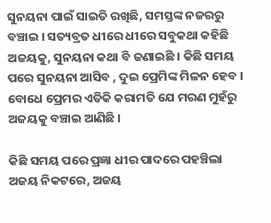ସୁନୟନା ପାଇଁ ସାଇତି ରଖିଛି, ସମସ୍ତଙ୍କ ନଜରରୁ ବଞ୍ଚାଇ । ସତ୍ୟବ୍ରତ ଧୀରେ ଧୀରେ ସବୁକଥା କହିଛି ଅଜୟକୁ, ସୁନୟନା କଥା ବି ଜଣାଇଛି । କିଛି ସମୟ ପରେ ସୁନୟନା ଆସିବ , ଦୁଇ ପ୍ରେମିଙ୍କ ମିଳନ ହେବ । ବୋଧେ ପ୍ରେମର ଏତିକି କରାମତି ଯେ ମରଣ ମୁହଁରୁ ଅଜୟକୁ ବଞ୍ଚାଇ ଆଣିଛି ।

କିଛି ସମୟ ପରେ ପ୍ରଜ୍ଞା ଧୀର ପାଦରେ ପହଞ୍ଚିଲା ଅଜୟ ନିକଟରେ, ଅଜୟ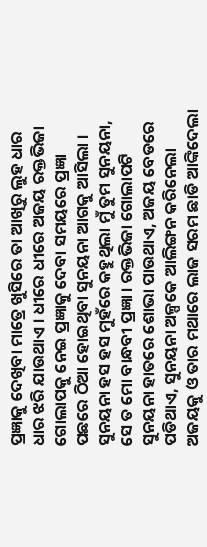ପ୍ରଜ୍ଞାକୁ ଦେଖିବା ମାତ୍ରେ ଖୁସିରେ ତା ଆଖିରୁ ଲୁହ ଧାର ଧାର ଝରି ଯାଉଥାଏ । ଧୀରେ ଧୀରେ ଅଜୟ ରକ୍ତଭିଜା ଗୋଲାପକୁ ନେଇ ପ୍ରଜ୍ଞାକୁ ଦେବା ସମୟରେ ପ୍ରଜ୍ଞା ପଛରେ ଠିଆ ହୋଇଥିବା ସୁନୟନା ଆଗକୁ ଆସିଲା । ସୁନୟନା ହସ ହସ ମୁହଁରେ କହୁଥିଲା ମୁଁ ତୁମ ସୁନୟନା, ସେ ତ ମୋ ବାନ୍ଧବୀ ପ୍ରଜ୍ଞା । ରକ୍ତଭିଜା ଗୋଲାପଟି ସୁନୟନା ହାତରେ ଶୋଭା ପାଉଥାଏ, ଅଜୟ ବେଡରେ ପଡିଥାଏ, ସୁନୟନା ଅଳ୍ପକେ ଆଲିଙ୍ଗନ କରିନେଲା ଅଜୟକୁ ଓ ତାର ମଥାରେ ଲାଜ ସରମ ଛାଡି ଆଙ୍କିଦେଲା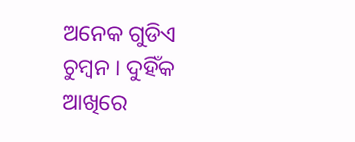ଅନେକ ଗୁଡିଏ ଚୁମ୍ବନ । ଦୁହିଁକ ଆଖିରେ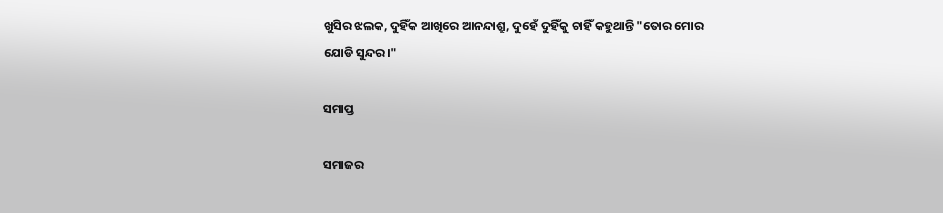ଖୁସିର ଝଲକ, ଦୁହିଁକ ଆଖିରେ ଆନନ୍ଦାଶ୍ରୁ, ଦୁହେଁ ଦୁହିଁକୁ ଚାହିଁ କହୁଥାନ୍ତି "ତୋର ମୋର ଯୋଡି ସୁନ୍ଦର।"

ସମାପ୍ତ

ସମାଜର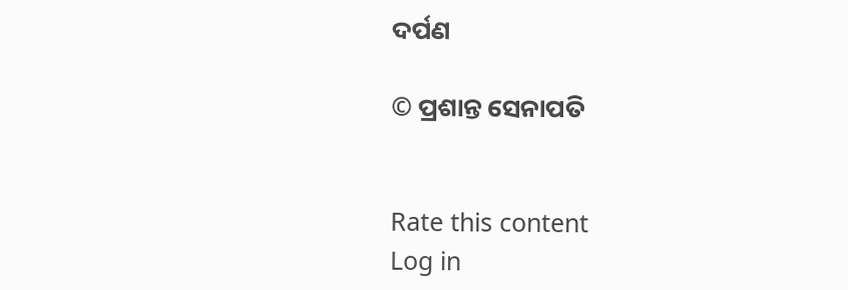ଦର୍ପଣ

© ପ୍ରଶାନ୍ତ ସେନାପତି


Rate this content
Log in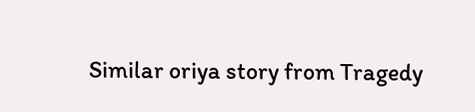Similar oriya story from Tragedy